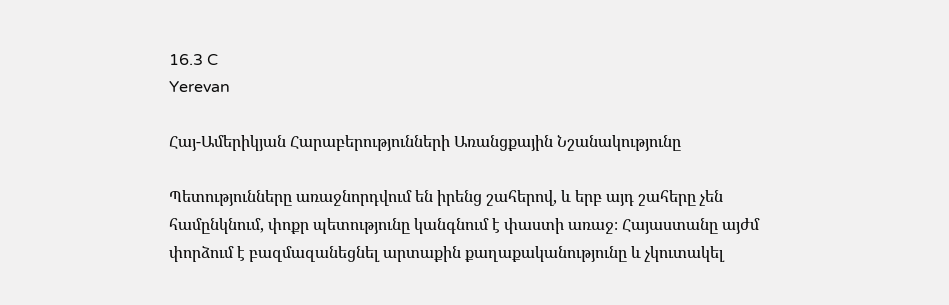16.3 C
Yerevan

Հայ-Ամերիկյան Հարաբերությունների Առանցքային Նշանակությունը

Պետությունները առաջնորդվում են իրենց շահերով, և երբ այդ շահերը չեն համընկնում, փոքր պետությունը կանգնում է փաստի առաջ։ Հայաստանը այժմ փորձում է բազմազանեցնել արտաքին քաղաքականությունը և չկուտակել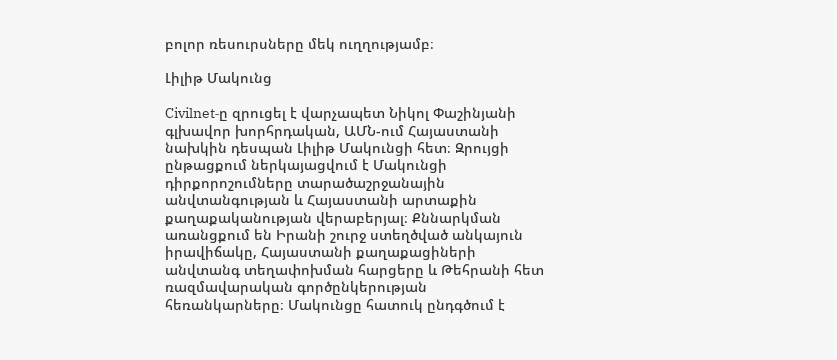բոլոր ռեսուրսները մեկ ուղղությամբ։

Լիլիթ Մակունց

Civilnet‑ը զրուցել է վարչապետ Նիկոլ Փաշինյանի գլխավոր խորհրդական, ԱՄՆ-ում Հայաստանի նախկին դեսպան Լիլիթ Մակունցի հետ։ Զրույցի ընթացքում ներկայացվում է Մակունցի դիրքորոշումները տարածաշրջանային անվտանգության և Հայաստանի արտաքին քաղաքականության վերաբերյալ։ Քննարկման առանցքում են Իրանի շուրջ ստեղծված անկայուն իրավիճակը, Հայաստանի քաղաքացիների անվտանգ տեղափոխման հարցերը և Թեհրանի հետ ռազմավարական գործընկերության հեռանկարները։ Մակունցը հատուկ ընդգծում է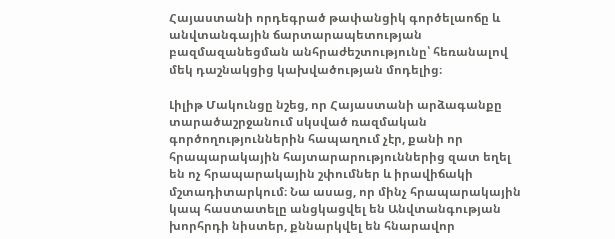Հայաստանի որդեգրած թափանցիկ գործելաոճը և անվտանգային ճարտարապետության բազմազանեցման անհրաժեշտությունը՝ հեռանալով մեկ դաշնակցից կախվածության մոդելից։

Լիլիթ Մակունցը նշեց, որ Հայաստանի արձագանքը տարածաշրջանում սկսված ռազմական գործողություններին հապաղում չէր, քանի որ հրապարակային հայտարարություններից զատ եղել են ոչ հրապարակային շփումներ և իրավիճակի մշտադիտարկում։ Նա ասաց, որ մինչ հրապարակային կապ հաստատելը անցկացվել են Անվտանգության խորհրդի նիստեր, քննարկվել են հնարավոր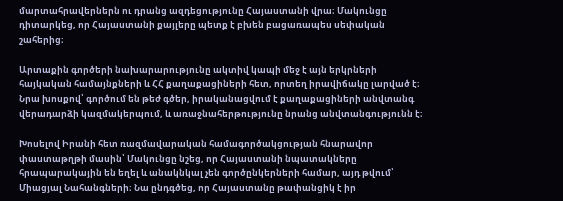մարտահրավերներն ու դրանց ազդեցությունը Հայաստանի վրա։ Մակունցը դիտարկեց, որ Հայաստանի քայլերը պետք է բխեն բացառապես սեփական շահերից։

Արտաքին գործերի նախարարությունը ակտիվ կապի մեջ է այն երկրների հայկական համայնքների և ՀՀ քաղաքացիների հետ, որտեղ իրավիճակը լարված է։ Նրա խոսքով՝ գործում են թեժ գծեր, իրականացվում է քաղաքացիների անվտանգ վերադարձի կազմակերպում, և առաջնահերթությունը նրանց անվտանգությունն է։

Խոսելով Իրանի հետ ռազմավարական համագործակցության հնարավոր փաստաթղթի մասին՝ Մակունցը նշեց, որ Հայաստանի նպատակները հրապարակային են եղել և անակնկալ չեն գործընկերների համար, այդ թվում՝ Միացյալ Նահանգների։ Նա ընդգծեց, որ Հայաստանը թափանցիկ է իր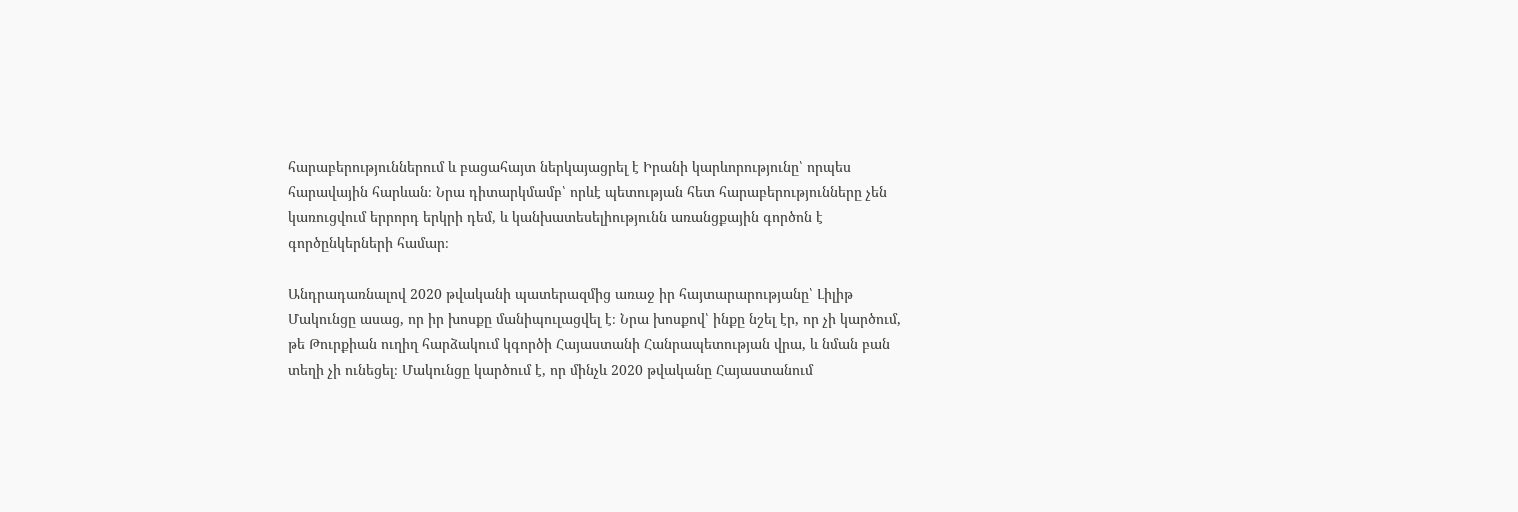հարաբերություններում և բացահայտ ներկայացրել է Իրանի կարևորությունը՝ որպես հարավային հարևան։ Նրա դիտարկմամբ՝ որևէ պետության հետ հարաբերությունները չեն կառուցվում երրորդ երկրի դեմ, և կանխատեսելիությունն առանցքային գործոն է գործընկերների համար։

Անդրադառնալով 2020 թվականի պատերազմից առաջ իր հայտարարությանը՝ Լիլիթ Մակունցը ասաց, որ իր խոսքը մանիպուլացվել է։ Նրա խոսքով՝ ինքը նշել էր, որ չի կարծում, թե Թուրքիան ուղիղ հարձակում կգործի Հայաստանի Հանրապետության վրա, և նման բան տեղի չի ունեցել։ Մակունցը կարծում է, որ մինչև 2020 թվականը Հայաստանում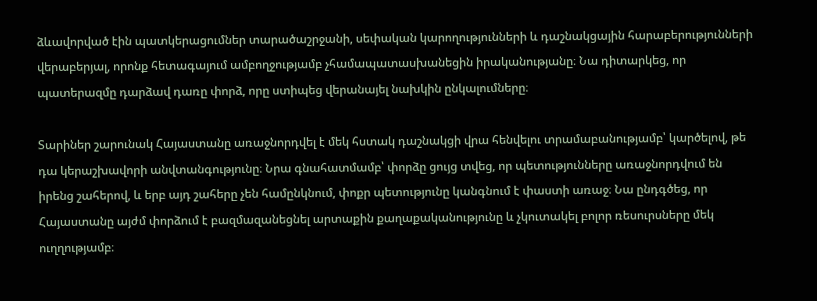ձևավորված էին պատկերացումներ տարածաշրջանի, սեփական կարողությունների և դաշնակցային հարաբերությունների վերաբերյալ, որոնք հետագայում ամբողջությամբ չհամապատասխանեցին իրականությանը։ Նա դիտարկեց, որ պատերազմը դարձավ դառը փորձ, որը ստիպեց վերանայել նախկին ընկալումները։

Տարիներ շարունակ Հայաստանը առաջնորդվել է մեկ հստակ դաշնակցի վրա հենվելու տրամաբանությամբ՝ կարծելով, թե դա կերաշխավորի անվտանգությունը։ Նրա գնահատմամբ՝ փորձը ցույց տվեց, որ պետությունները առաջնորդվում են իրենց շահերով, և երբ այդ շահերը չեն համընկնում, փոքր պետությունը կանգնում է փաստի առաջ։ Նա ընդգծեց, որ Հայաստանը այժմ փորձում է բազմազանեցնել արտաքին քաղաքականությունը և չկուտակել բոլոր ռեսուրսները մեկ ուղղությամբ։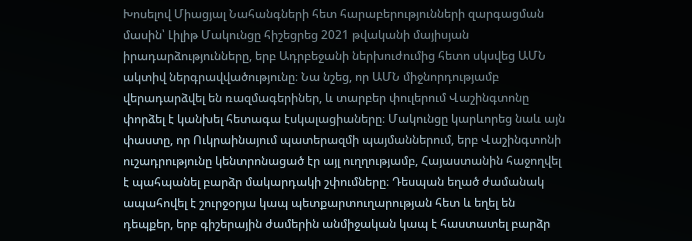Խոսելով Միացյալ Նահանգների հետ հարաբերությունների զարգացման մասին՝ Լիլիթ Մակունցը հիշեցրեց 2021 թվականի մայիսյան իրադարձությունները, երբ Ադրբեջանի ներխուժումից հետո սկսվեց ԱՄՆ ակտիվ ներգրավվածությունը։ Նա նշեց, որ ԱՄՆ միջնորդությամբ վերադարձվել են ռազմագերիներ, և տարբեր փուլերում Վաշինգտոնը փորձել է կանխել հետագա էսկալացիաները։ Մակունցը կարևորեց նաև այն փաստը, որ Ուկրաինայում պատերազմի պայմաններում, երբ Վաշինգտոնի ուշադրությունը կենտրոնացած էր այլ ուղղությամբ, Հայաստանին հաջողվել է պահպանել բարձր մակարդակի շփումները։ Դեսպան եղած ժամանակ ապահովել է շուրջօրյա կապ պետքարտուղարության հետ և եղել են դեպքեր, երբ գիշերային ժամերին անմիջական կապ է հաստատել բարձր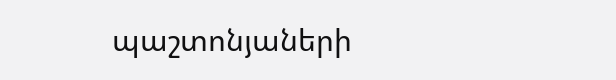պաշտոնյաների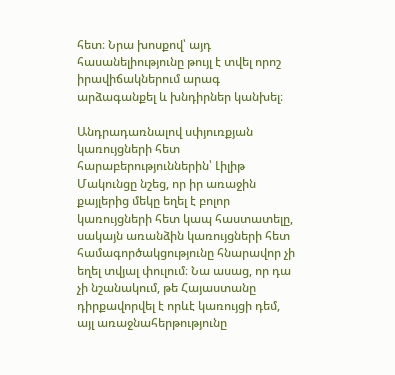հետ։ Նրա խոսքով՝ այդ հասանելիությունը թույլ է տվել որոշ իրավիճակներում արագ արձագանքել և խնդիրներ կանխել։

Անդրադառնալով սփյուռքյան կառույցների հետ հարաբերություններին՝ Լիլիթ Մակունցը նշեց, որ իր առաջին քայլերից մեկը եղել է բոլոր կառույցների հետ կապ հաստատելը, սակայն առանձին կառույցների հետ համագործակցությունը հնարավոր չի եղել տվյալ փուլում։ Նա ասաց, որ դա չի նշանակում, թե Հայաստանը դիրքավորվել է որևէ կառույցի դեմ, այլ առաջնահերթությունը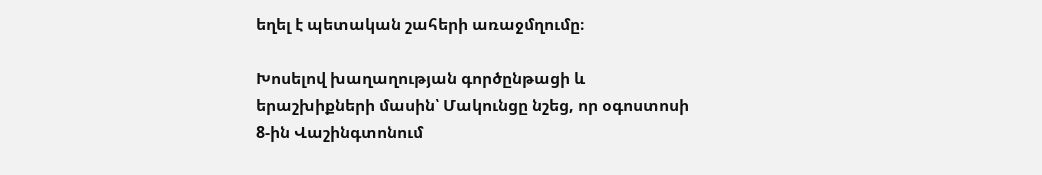եղել է պետական շահերի առաջմղումը։

Խոսելով խաղաղության գործընթացի և երաշխիքների մասին՝ Մակունցը նշեց, որ օգոստոսի 8‑ին Վաշինգտոնում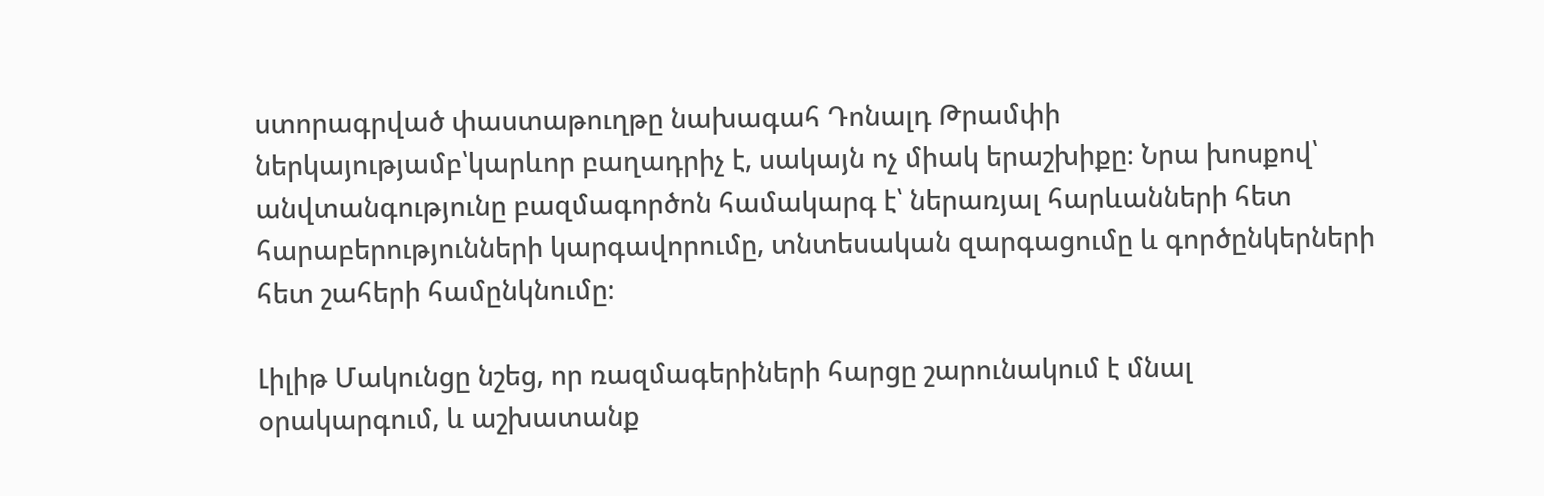ստորագրված փաստաթուղթը նախագահ Դոնալդ Թրամփի ներկայությամբ՝կարևոր բաղադրիչ է, սակայն ոչ միակ երաշխիքը։ Նրա խոսքով՝ անվտանգությունը բազմագործոն համակարգ է՝ ներառյալ հարևանների հետ հարաբերությունների կարգավորումը, տնտեսական զարգացումը և գործընկերների հետ շահերի համընկնումը։

Լիլիթ Մակունցը նշեց, որ ռազմագերիների հարցը շարունակում է մնալ օրակարգում, և աշխատանք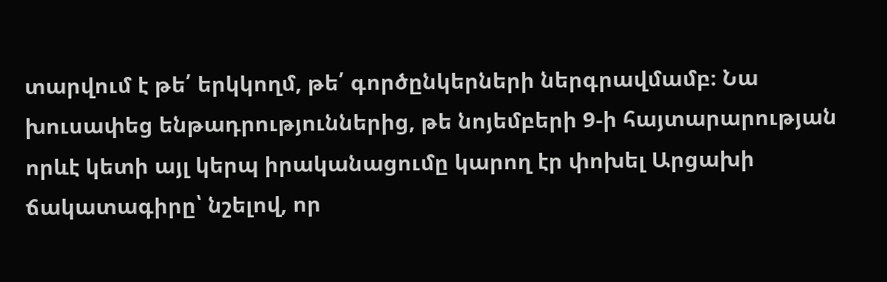տարվում է թե՛ երկկողմ, թե՛ գործընկերների ներգրավմամբ։ Նա խուսափեց ենթադրություններից, թե նոյեմբերի 9‑ի հայտարարության որևէ կետի այլ կերպ իրականացումը կարող էր փոխել Արցախի ճակատագիրը՝ նշելով, որ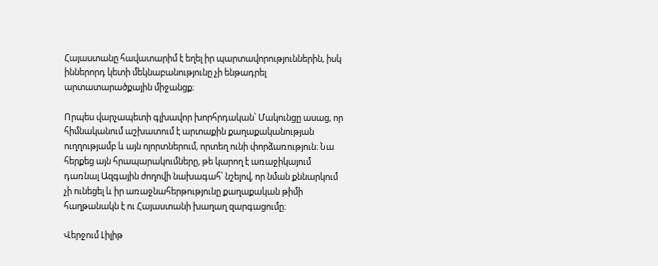Հայաստանը հավատարիմ է եղել իր պարտավորություններին, իսկ իններորդ կետի մեկնաբանությունը չի ենթադրել արտատարածքային միջանցք։

Որպես վարչապետի գլխավոր խորհրդական՝ Մակունցը ասաց, որ հիմնականում աշխատում է արտաքին քաղաքականության ուղղությամբ և այն ոլորտներում, որտեղ ունի փորձառություն։ Նա հերքեց այն հրապարակումները, թե կարող է առաջիկայում դառնալ Ազգային ժողովի նախագահ՝ նշելով, որ նման քննարկում չի ունեցել և իր առաջնահերթությունը քաղաքական թիմի հաղթանակն է ու Հայաստանի խաղաղ զարգացումը։

Վերջում Լիլիթ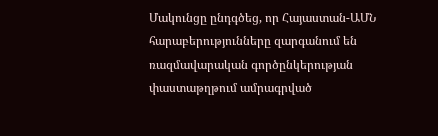Մակունցը ընդգծեց, որ Հայաստան-ԱՄՆ հարաբերությունները զարգանում են ռազմավարական գործընկերության փաստաթղթում ամրագրված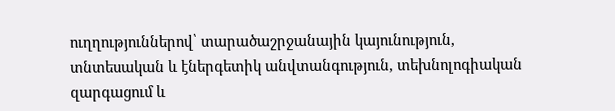ուղղություններով՝ տարածաշրջանային կայունություն, տնտեսական և էներգետիկ անվտանգություն, տեխնոլոգիական զարգացում և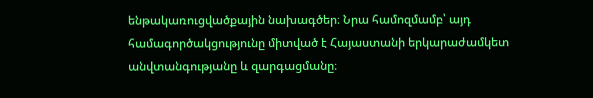ենթակառուցվածքային նախագծեր։ Նրա համոզմամբ՝ այդ համագործակցությունը միտված է Հայաստանի երկարաժամկետ անվտանգությանը և զարգացմանը։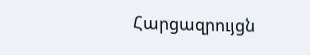Հարցազրույցն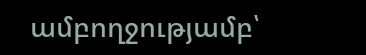ամբողջությամբ՝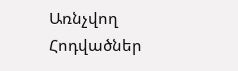Առնչվող Հոդվածներ